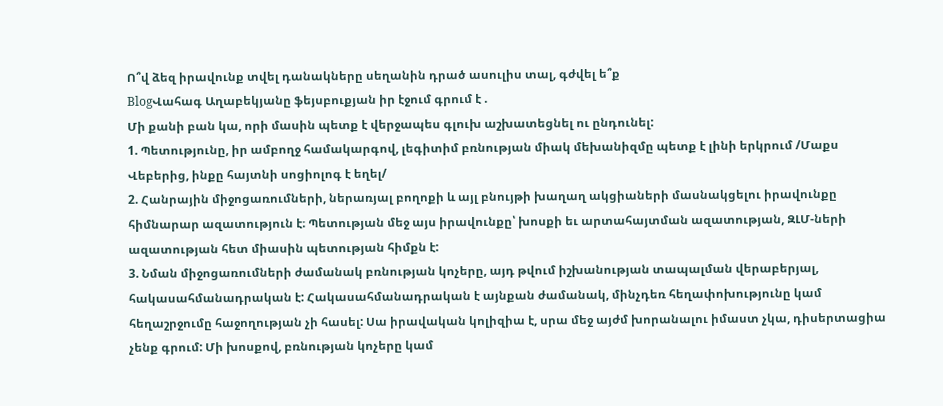Ո՞վ ձեզ իրավունք տվել դանակները սեղանին դրած ասուլիս տալ, գժվել ե՞ք
BlogՎահագ Աղաբեկյանը ֆեյսբուքյան իր էջում գրում է .
Մի քանի բան կա, որի մասին պետք է վերջապես գլուխ աշխատեցնել ու ընդունել:
1. Պետությունը, իր ամբողջ համակարգով, լեգիտիմ բռնության միակ մեխանիզմը պետք է լինի երկրում /Մաքս Վեբերից, ինքը հայտնի սոցիոլոգ է եղել/
2. Հանրային միջոցառումների, ներառյալ բողոքի և այլ բնույթի խաղաղ ակցիաների մասնակցելու իրավունքը հիմնարար ազատություն է։ Պետության մեջ այս իրավունքը՝ խոսքի եւ արտահայտման ազատության, ԶԼՄ-ների ազատության հետ միասին պետության հիմքն է:
3. Նման միջոցառումների ժամանակ բռնության կոչերը, այդ թվում իշխանության տապալման վերաբերյալ, հակասահմանադրական է: Հակասահմանադրական է այնքան ժամանակ, մինչդեռ հեղափոխությունը կամ հեղաշրջումը հաջողության չի հասել: Սա իրավական կոլիզիա է, սրա մեջ այժմ խորանալու իմաստ չկա, դիսերտացիա չենք գրում: Մի խոսքով, բռնության կոչերը կամ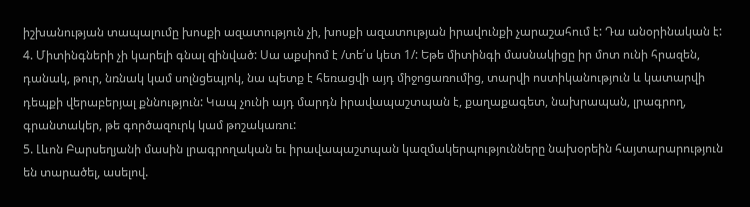իշխանության տապալումը խոսքի ազատություն չի, խոսքի ազատության իրավունքի չարաշահում է: Դա անօրինական է:
4. Միտինգների չի կարելի գնալ զինված: Սա աքսիոմ է /տե՛ս կետ 1/: Եթե միտինգի մասնակիցը իր մոտ ունի հրազեն, դանակ, թուր, նռնակ կամ սոլնցեպյոկ, նա պետք է հեռացվի այդ միջոցառումից, տարվի ոստիկանություն և կատարվի դեպքի վերաբերյալ քննություն: Կապ չունի այդ մարդն իրավապաշտպան է, քաղաքագետ, նախրապան, լրագրող, գրանտակեր, թե գործազուրկ կամ թոշակառու:
5. Լևոն Բարսեղյանի մասին լրագրողական եւ իրավապաշտպան կազմակերպությունները նախօրեին հայտարարություն են տարածել, ասելով.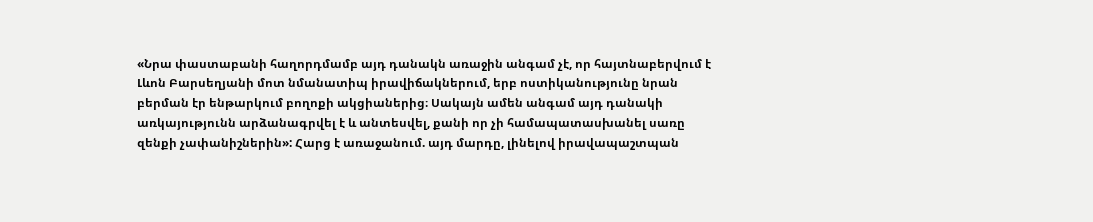«Նրա փաստաբանի հաղորդմամբ այդ դանակն առաջին անգամ չէ, որ հայտնաբերվում է Լևոն Բարսեղյանի մոտ նմանատիպ իրավիճակներում, երբ ոստիկանությունը նրան բերման էր ենթարկում բողոքի ակցիաներից։ Սակայն ամեն անգամ այդ դանակի առկայությունն արձանագրվել է և անտեսվել, քանի որ չի համապատասխանել սառը զենքի չափանիշներին»: Հարց է առաջանում. այդ մարդը, լինելով իրավապաշտպան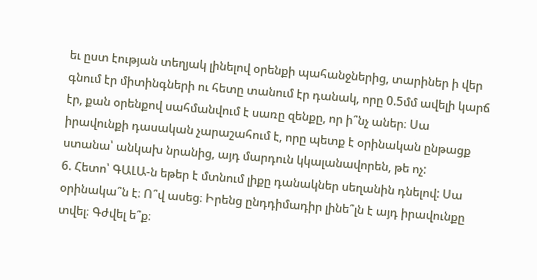եւ ըստ էության տեղյակ լինելով օրենքի պահանջներից, տարիներ ի վեր գնում էր միտինգների ու հետը տանում էր դանակ, որը 0.5մմ ավելի կարճ էր, քան օրենքով սահմանվում է սառը զենքը, որ ի՞նչ աներ։ Սա իրավունքի դասական չարաշահում է, որը պետք է օրինական ընթացք ստանա՝ անկախ նրանից, այդ մարդուն կկալանավորեն, թե ոչ:
6. Հետո՝ ԳԱԼԱ-ն եթեր է մտնում լիքը դանակներ սեղանին դնելով: Սա օրինակա՞ն է։ Ո՞վ ասեց։ Իրենց ընդդիմադիր լինե՞լն է այդ իրավունքը տվել։ Գժվել ե՞ք։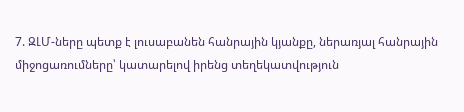7. ԶԼՄ-ները պետք է լուսաբանեն հանրային կյանքը, ներառյալ հանրային միջոցառումները՝ կատարելով իրենց տեղեկատվություն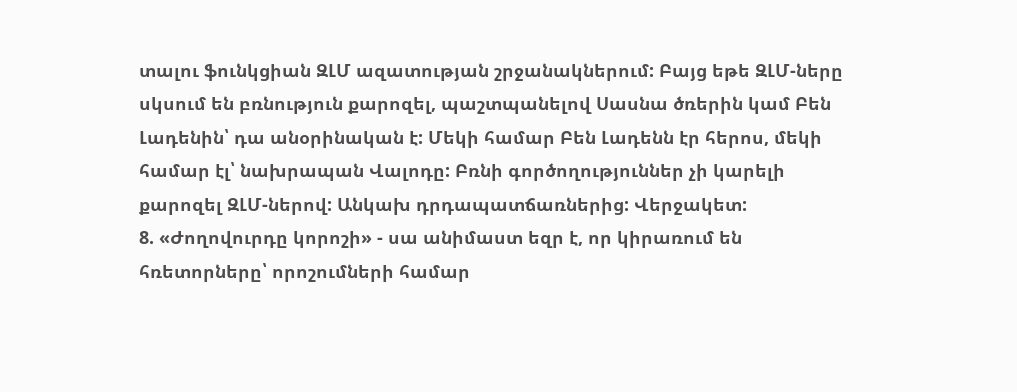տալու ֆունկցիան ԶԼՄ ազատության շրջանակներում: Բայց եթե ԶԼՄ-ները սկսում են բռնություն քարոզել, պաշտպանելով Սասնա ծռերին կամ Բեն Լադենին՝ դա անօրինական է: Մեկի համար Բեն Լադենն էր հերոս, մեկի համար էլ՝ նախրապան Վալոդը: Բռնի գործողություններ չի կարելի քարոզել ԶԼՄ-ներով: Անկախ դրդապատճառներից: Վերջակետ:
8. «Ժողովուրդը կորոշի» - սա անիմաստ եզր է, որ կիրառում են հռետորները՝ որոշումների համար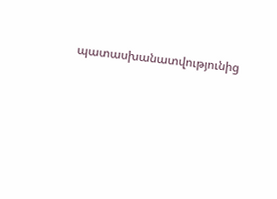պատասխանատվությունից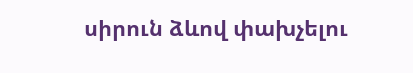սիրուն ձևով փախչելու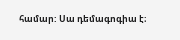համար: Սա դեմագոգիա է։